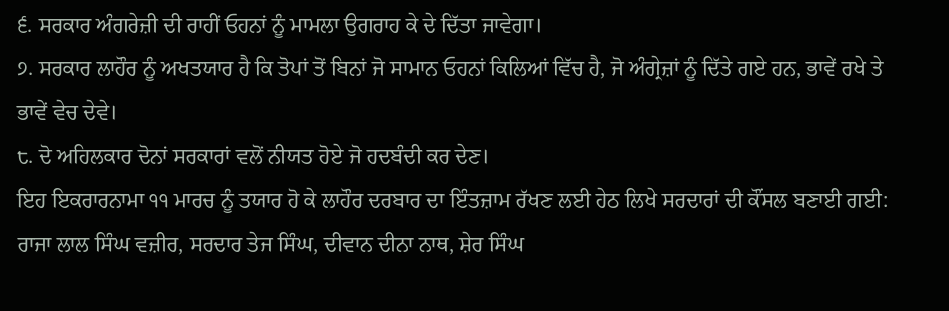੬. ਸਰਕਾਰ ਅੰਗਰੇਜ਼ੀ ਦੀ ਰਾਹੀਂ ਓਹਨਾਂ ਨੂੰ ਮਾਮਲਾ ਉਗਰਾਹ ਕੇ ਦੇ ਦਿੱਤਾ ਜਾਵੇਗਾ।
੭. ਸਰਕਾਰ ਲਾਹੌਰ ਨੂੰ ਅਖਤਯਾਰ ਹੈ ਕਿ ਤੋਪਾਂ ਤੋਂ ਬਿਨਾਂ ਜੋ ਸਾਮਾਨ ਓਹਨਾਂ ਕਿਲਿਆਂ ਵਿੱਚ ਹੈ, ਜੋ ਅੰਗ੍ਰੇਜ਼ਾਂ ਨੂੰ ਦਿੱਤੇ ਗਏ ਹਨ, ਭਾਵੇਂ ਰਖੇ ਤੇ ਭਾਵੇਂ ਵੇਚ ਦੇਵੇ।
੮. ਦੋ ਅਹਿਲਕਾਰ ਦੋਨਾਂ ਸਰਕਾਰਾਂ ਵਲੋਂ ਨੀਯਤ ਹੋਏ ਜੋ ਹਦਬੰਦੀ ਕਰ ਦੇਣ।
ਇਹ ਇਕਰਾਰਨਾਮਾ ੧੧ ਮਾਰਚ ਨੂੰ ਤਯਾਰ ਹੋ ਕੇ ਲਾਹੌਰ ਦਰਬਾਰ ਦਾ ਇੰਤਜ਼ਾਮ ਰੱਖਣ ਲਈ ਹੇਠ ਲਿਖੇ ਸਰਦਾਰਾਂ ਦੀ ਕੌਂਸਲ ਬਣਾਈ ਗਈ:
ਰਾਜਾ ਲਾਲ ਸਿੰਘ ਵਜ਼ੀਰ, ਸਰਦਾਰ ਤੇਜ ਸਿੰਘ, ਦੀਵਾਨ ਦੀਨਾ ਨਾਥ, ਸ਼ੇਰ ਸਿੰਘ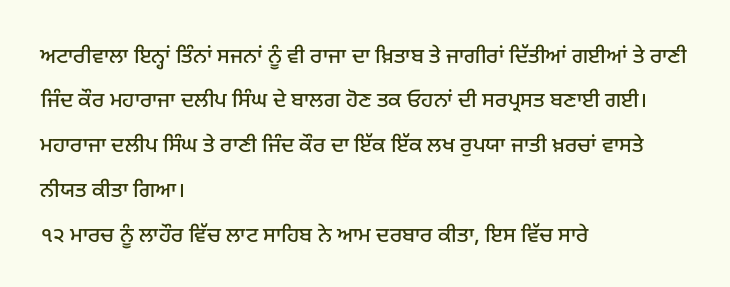ਅਟਾਰੀਵਾਲਾ ਇਨ੍ਹਾਂ ਤਿੰਨਾਂ ਸਜਨਾਂ ਨੂੰ ਵੀ ਰਾਜਾ ਦਾ ਖ਼ਿਤਾਬ ਤੇ ਜਾਗੀਰਾਂ ਦਿੱਤੀਆਂ ਗਈਆਂ ਤੇ ਰਾਣੀ ਜਿੰਦ ਕੌਰ ਮਹਾਰਾਜਾ ਦਲੀਪ ਸਿੰਘ ਦੇ ਬਾਲਗ ਹੋਣ ਤਕ ਓਹਨਾਂ ਦੀ ਸਰਪ੍ਰਸਤ ਬਣਾਈ ਗਈ।
ਮਹਾਰਾਜਾ ਦਲੀਪ ਸਿੰਘ ਤੇ ਰਾਣੀ ਜਿੰਦ ਕੌਰ ਦਾ ਇੱਕ ਇੱਕ ਲਖ ਰੁਪਯਾ ਜਾਤੀ ਖ਼ਰਚਾਂ ਵਾਸਤੇ ਨੀਯਤ ਕੀਤਾ ਗਿਆ।
੧੨ ਮਾਰਚ ਨੂੰ ਲਾਹੌਰ ਵਿੱਚ ਲਾਟ ਸਾਹਿਬ ਨੇ ਆਮ ਦਰਬਾਰ ਕੀਤਾ, ਇਸ ਵਿੱਚ ਸਾਰੇ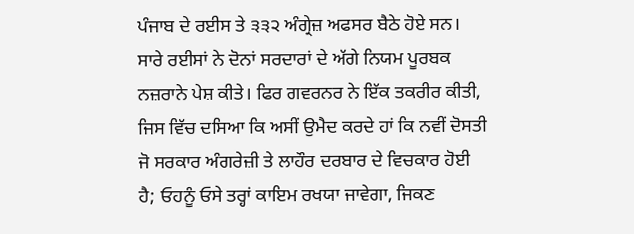ਪੰਜਾਬ ਦੇ ਰਈਸ ਤੇ ੩੩੨ ਅੰਗ੍ਰੇਜ਼ ਅਫਸਰ ਬੈਠੇ ਹੋਏ ਸਨ। ਸਾਰੇ ਰਈਸਾਂ ਨੇ ਦੋਨਾਂ ਸਰਦਾਰਾਂ ਦੇ ਅੱਗੇ ਨਿਯਮ ਪੂਰਬਕ ਨਜ਼ਰਾਨੇ ਪੇਸ਼ ਕੀਤੇ। ਫਿਰ ਗਵਰਨਰ ਨੇ ਇੱਕ ਤਕਰੀਰ ਕੀਤੀ, ਜਿਸ ਵਿੱਚ ਦਸਿਆ ਕਿ ਅਸੀਂ ਉਮੈਦ ਕਰਦੇ ਹਾਂ ਕਿ ਨਵੀਂ ਦੋਸਤੀ ਜੋ ਸਰਕਾਰ ਅੰਗਰੇਜ਼ੀ ਤੇ ਲਾਹੌਰ ਦਰਬਾਰ ਦੇ ਵਿਚਕਾਰ ਹੋਈ ਹੈ; ਓਹਨੂੰ ਓਸੇ ਤਰ੍ਹਾਂ ਕਾਇਮ ਰਖਯਾ ਜਾਵੇਗਾ, ਜਿਕਣ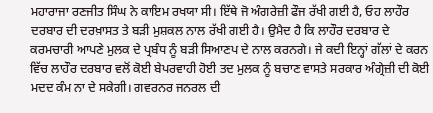ਮਹਾਰਾਜਾ ਰਣਜੀਤ ਸਿੰਘ ਨੇ ਕਾਇਮ ਰਖਯਾ ਸੀ। ਇੱਥੇ ਜੋ ਅੰਗਰੇਜ਼ੀ ਫੌਜ ਰੱਖੀ ਗਈ ਹੈ, ਓਹ ਲਾਹੌਰ ਦਰਬਾਰ ਦੀ ਦਰਖ਼ਾਸਤ ਤੇ ਬੜੀ ਮੁਸ਼ਕਲ ਨਾਲ ਰੱਖੀ ਗਈ ਹੈ। ਉਮੈਦ ਹੈ ਕਿ ਲਾਹੌਰ ਦਰਬਾਰ ਦੇ ਕਰਮਚਾਰੀ ਆਪਣੇ ਮੁਲਕ ਦੇ ਪ੍ਰਬੰਧ ਨੂੰ ਬੜੀ ਸਿਆਣਪ ਦੇ ਨਾਲ ਕਰਨਗੇ। ਜੇ ਕਦੀ ਇਨ੍ਹਾਂ ਗੱਲਾਂ ਦੇ ਕਰਨ ਵਿੱਚ ਲਾਹੌਰ ਦਰਬਾਰ ਵਲੋਂ ਕੋਈ ਬੇਪਰਵਾਹੀ ਹੋਈ ਤਦ ਮੁਲਕ ਨੂੰ ਬਚਾਣ ਵਾਸਤੇ ਸਰਕਾਰ ਅੰਗ੍ਰੇਜ਼ੀ ਦੀ ਕੋਈ ਮਦਦ ਕੰਮ ਨਾ ਦੇ ਸਕੇਗੀ। ਗਵਰਨਰ ਜਨਰਲ ਦੀ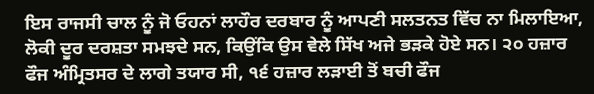ਇਸ ਰਾਜਸੀ ਚਾਲ ਨੂੰ ਜੋ ਓਹਨਾਂ ਲਾਹੌਰ ਦਰਬਾਰ ਨੂੰ ਆਪਣੀ ਸਲਤਨਤ ਵਿੱਚ ਨਾ ਮਿਲਾਇਆ, ਲੋਕੀ ਦੂਰ ਦਰਸ਼ਤਾ ਸਮਝਦੇ ਸਨ, ਕਿਉਂਕਿ ਉਸ ਵੇਲੇ ਸਿੱਖ ਅਜੇ ਭੜਕੇ ਹੋਏ ਸਨ। ੨੦ ਹਜ਼ਾਰ ਫੌਜ ਅੰਮ੍ਰਿਤਸਰ ਦੇ ਲਾਗੇ ਤਯਾਰ ਸੀ, ੧੬ ਹਜ਼ਾਰ ਲੜਾਈ ਤੋਂ ਬਚੀ ਫੌਜ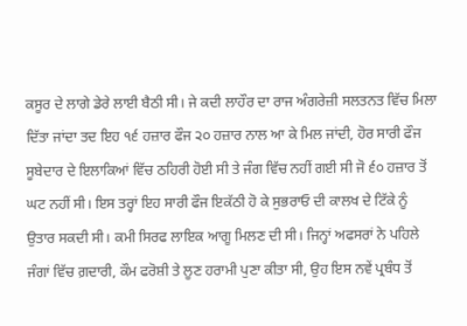ਕਸੂਰ ਦੇ ਲਾਗੇ ਡੇਰੇ ਲਾਈ ਬੈਠੀ ਸੀ। ਜੇ ਕਦੀ ਲਾਹੌਰ ਦਾ ਰਾਜ ਅੰਗਰੇਜ਼ੀ ਸਲਤਨਤ ਵਿੱਚ ਮਿਲਾ ਦਿੱਤਾ ਜਾਂਦਾ ਤਦ ਇਹ ੧੬ ਹਜ਼ਾਰ ਫੌਜ ੨੦ ਹਜ਼ਾਰ ਨਾਲ ਆ ਕੇ ਮਿਲ ਜਾਂਦੀ, ਹੋਰ ਸਾਰੀ ਫੌਜ ਸੂਬੇਦਾਰ ਦੇ ਇਲਾਕਿਆਂ ਵਿੱਚ ਠਹਿਰੀ ਹੋਈ ਸੀ ਤੇ ਜੰਗ ਵਿੱਚ ਨਹੀਂ ਗਈ ਸੀ ਜੋ ੬੦ ਹਜ਼ਾਰ ਤੋਂ ਘਟ ਨਹੀਂ ਸੀ। ਇਸ ਤਰ੍ਹਾਂ ਇਹ ਸਾਰੀ ਫੌਜ ਇਕੱਠੀ ਹੋ ਕੇ ਸੁਭਰਾਓ ਦੀ ਕਾਲਖ ਦੇ ਟਿੱਕੇ ਨੂੰ ਉਤਾਰ ਸਕਦੀ ਸੀ। ਕਮੀ ਸਿਰਫ ਲਾਇਕ ਆਗੂ ਮਿਲਣ ਦੀ ਸੀ। ਜਿਨ੍ਹਾਂ ਅਫਸਰਾਂ ਨੇ ਪਹਿਲੇ ਜੰਗਾਂ ਵਿੱਚ ਗ਼ਦਾਰੀ, ਕੌਮ ਫਰੋਸ਼ੀ ਤੇ ਲੂਣ ਹਰਾਮੀ ਪੁਣਾ ਕੀਤਾ ਸੀ, ਉਹ ਇਸ ਨਵੇਂ ਪ੍ਰਬੰਧ ਤੋਂ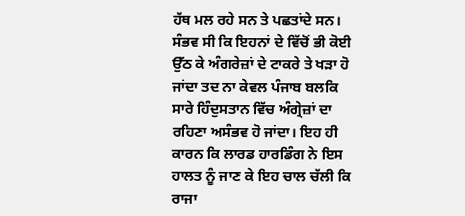ਹੱਥ ਮਲ ਰਹੇ ਸਨ ਤੇ ਪਛਤਾਂਦੇ ਸਨ। ਸੰਭਵ ਸੀ ਕਿ ਇਹਨਾਂ ਦੇ ਵਿੱਚੋਂ ਭੀ ਕੋਈ ਉੱਠ ਕੇ ਅੰਗਰੇਜ਼ਾਂ ਦੇ ਟਾਕਰੇ ਤੇ ਖੜਾ ਹੋ ਜਾਂਦਾ ਤਦ ਨਾ ਕੇਵਲ ਪੰਜਾਬ ਬਲਕਿ ਸਾਰੇ ਹਿੰਦੁਸਤਾਨ ਵਿੱਚ ਅੰਗ੍ਰੇਜ਼ਾਂ ਦਾ ਰਹਿਣਾ ਅਸੰਭਵ ਹੋ ਜਾਂਦਾ। ਇਹ ਹੀ ਕਾਰਨ ਕਿ ਲਾਰਡ ਹਾਰਡਿੰਗ ਨੇ ਇਸ ਹਾਲਤ ਨੂੰ ਜਾਣ ਕੇ ਇਹ ਚਾਲ ਚੱਲੀ ਕਿ ਰਾਜਾ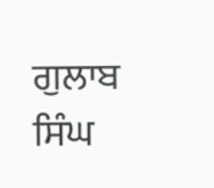ਗੁਲਾਬ ਸਿੰਘ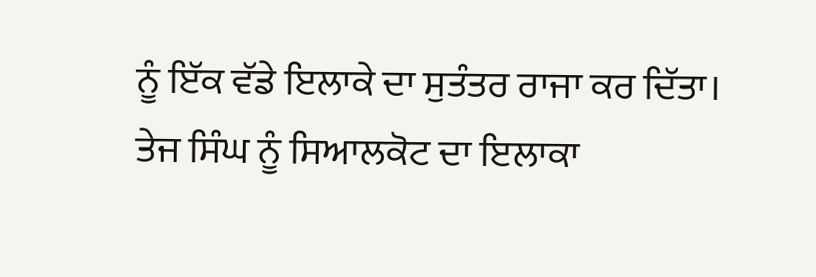ਨੂੰ ਇੱਕ ਵੱਡੇ ਇਲਾਕੇ ਦਾ ਸੁਤੰਤਰ ਰਾਜਾ ਕਰ ਦਿੱਤਾ। ਤੇਜ ਸਿੰਘ ਨੂੰ ਸਿਆਲਕੋਟ ਦਾ ਇਲਾਕਾ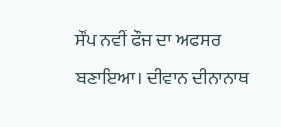ਸੌਂਪ ਨਵੀਂ ਫੌਜ ਦਾ ਅਫਸਰ ਬਣਾਇਆ। ਦੀਵਾਨ ਦੀਨਾਨਾਥ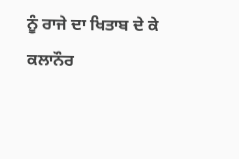ਨੂੰ ਰਾਜੇ ਦਾ ਖਿਤਾਬ ਦੇ ਕੇ ਕਲਾਨੌਰ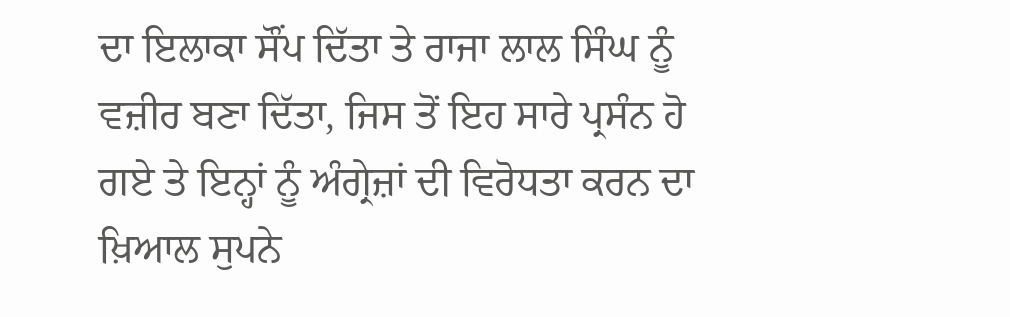ਦਾ ਇਲਾਕਾ ਸੌਂਪ ਦਿੱਤਾ ਤੇ ਰਾਜਾ ਲਾਲ ਸਿੰਘ ਨੂੰ ਵਜ਼ੀਰ ਬਣਾ ਦਿੱਤਾ, ਜਿਸ ਤੋਂ ਇਹ ਸਾਰੇ ਪ੍ਰਸੰਨ ਹੋ ਗਏ ਤੇ ਇਨ੍ਹਾਂ ਨੂੰ ਅੰਗ੍ਰੇਜ਼ਾਂ ਦੀ ਵਿਰੋਧਤਾ ਕਰਨ ਦਾ ਖ਼ਿਆਲ ਸੁਪਨੇ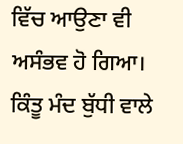ਵਿੱਚ ਆਉਣਾ ਵੀ ਅਸੰਭਵ ਹੋ ਗਿਆ। ਕਿੰਤੂ ਮੰਦ ਬੁੱਧੀ ਵਾਲੇ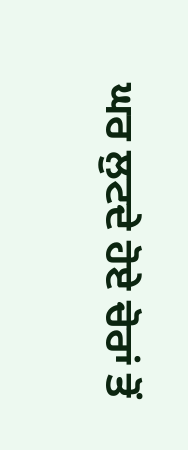ਘਰ ਲੁਟਦੇ ਹੋਏ ਚੋਰਾਂ ਤੋਂ